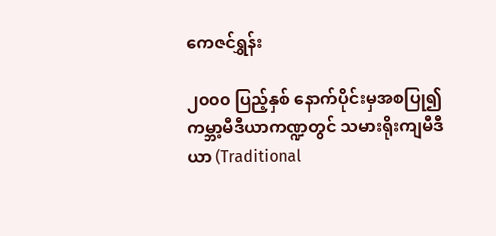ကေဇင်ရွှန်း

၂၀၀၀ ပြည့်နှစ် နောက်ပိုင်းမှအစပြု၍ ကမ္ဘာ့မီဒီယာကဏ္ဍတွင် သမားရိုးကျမီဒီယာ (Traditional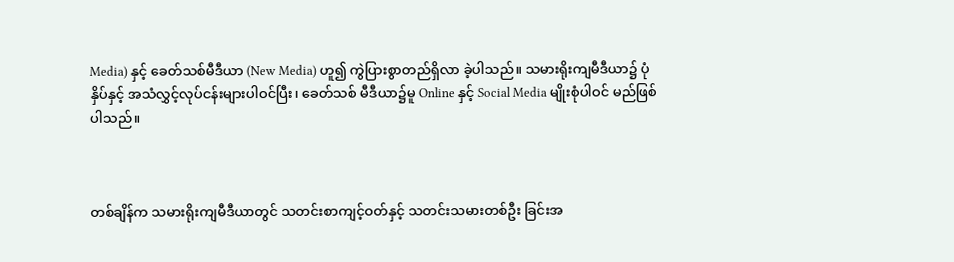Media) နှင့် ခေတ်သစ်မီဒီယာ (New Media) ဟူ၍ ကွဲပြားစွာတည်ရှိလာ ခဲ့ပါသည်။ သမားရိုးကျမီဒီယာ၌ ပုံနှိပ်နှင့် အသံလွှင့်လုပ်ငန်းများပါဝင်ပြီး၊ ခေတ်သစ် မီဒီယာ၌မူ Online နှင့် Social Media မျိုးစုံပါဝင် မည်ဖြစ်ပါသည်။



တစ်ချိန်က သမားရိုးကျမီဒီယာတွင် သတင်းစာကျင့်ဝတ်နှင့် သတင်းသမားတစ်ဦး ခြင်းအ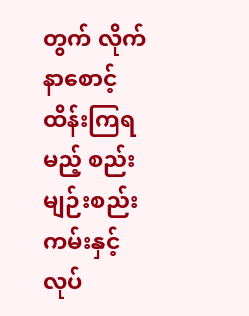တွက် လိုက်နာစောင့်ထိန်းကြရမည့် စည်းမျဉ်းစည်းကမ်းနှင့် လုပ်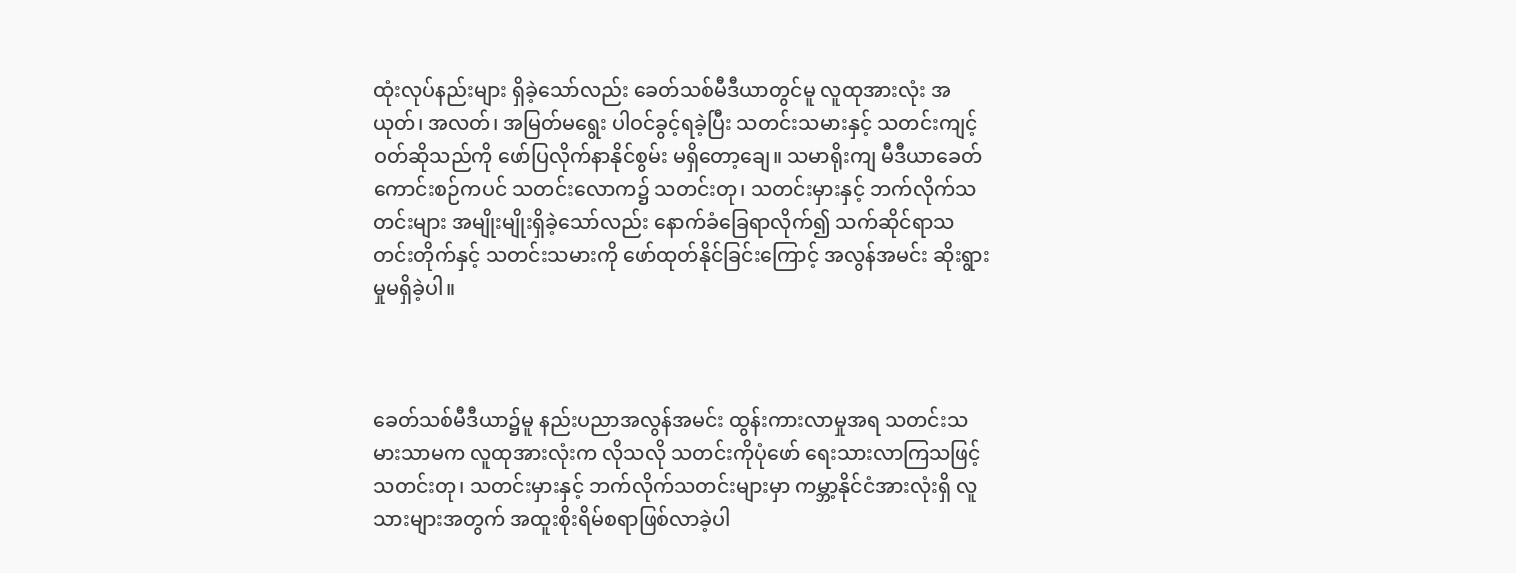ထုံးလုပ်နည်းများ ရှိခဲ့သော်လည်း ခေတ်သစ်မီဒီယာတွင်မူ လူထုအားလုံး အယုတ်၊ အလတ်၊ အမြတ်မရွေး ပါဝင်ခွင့်ရခဲ့ပြီး သတင်းသမားနှင့် သတင်းကျင့်ဝတ်ဆိုသည်ကို ဖော်ပြလိုက်နာနိုင်စွမ်း မရှိတော့ချေ။ သမာရိုးကျ မီဒီယာခေတ်ကောင်းစဉ်ကပင် သတင်းလောက၌ သတင်းတု၊ သတင်းမှားနှင့် ဘက်လိုက်သတင်းများ အမျိုးမျိုးရှိခဲ့သော်လည်း နောက်ခံခြေရာလိုက်၍ သက်ဆိုင်ရာသတင်းတိုက်နှင့် သတင်းသမားကို ဖော်ထုတ်နိုင်ခြင်းကြောင့် အလွန်အမင်း ဆိုးရွားမှုမရှိခဲ့ပါ။



ခေတ်သစ်မီဒီယာ၌မူ နည်းပညာအလွန်အမင်း ထွန်းကားလာမှုအရ သတင်းသမားသာမက လူထုအားလုံးက လိုသလို သတင်းကိုပုံဖော် ရေးသားလာကြသဖြင့် သတင်းတု၊ သတင်းမှားနှင့် ဘက်လိုက်သတင်းများမှာ ကမ္ဘာ့နိုင်ငံအားလုံးရှိ လူသားများအတွက် အထူးစိုးရိမ်စရာဖြစ်လာခဲ့ပါ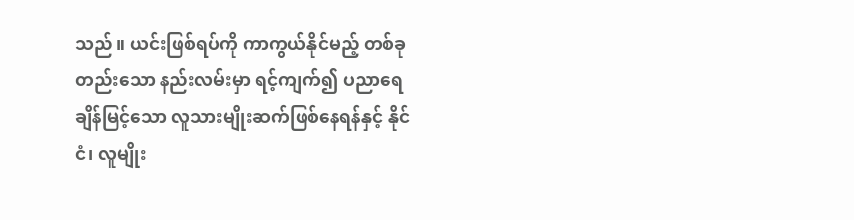သည်။ ယင်းဖြစ်ရပ်ကို ကာကွယ်နိုင်မည့် တစ်ခုတည်းသော နည်းလမ်းမှာ ရင့်ကျက်၍ ပညာရေချိန်မြင့်သော လူသားမျိုးဆက်ဖြစ်နေရန်နှင့် နိုင်ငံ၊ လူမျိုး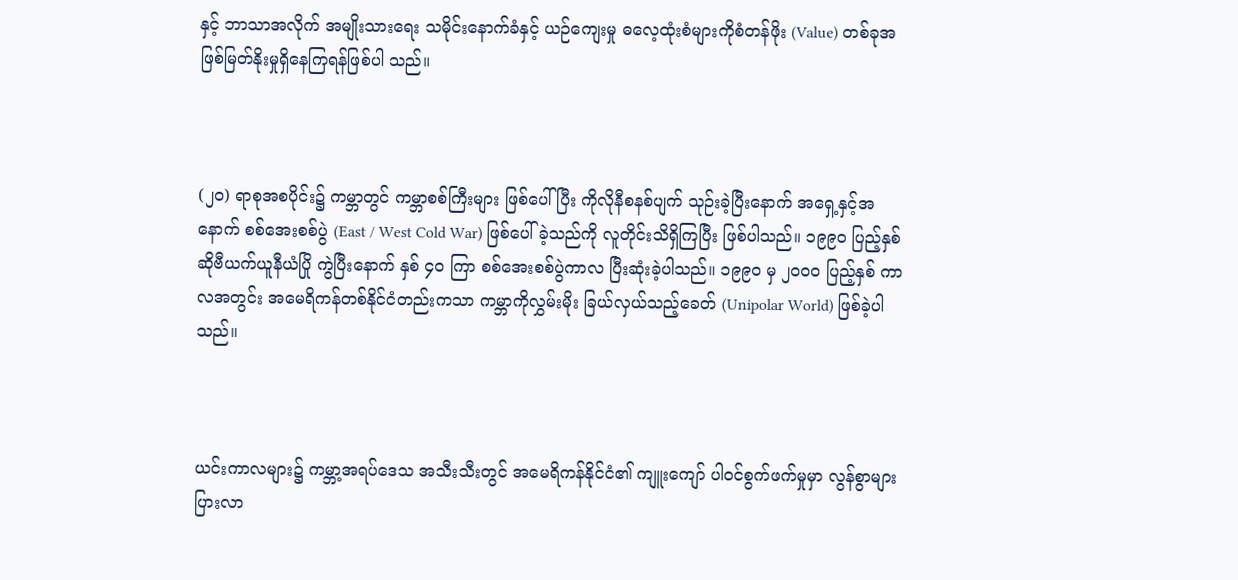နှင့် ဘာသာအလိုက် အမျိုးသားရေး သမိုင်းနောက်ခံနှင့် ယဉ်ကျေးမှု ဓလေ့ထုံးစံများကိုစံတန်ဖိုး (Value) တစ်ခုအဖြစ်မြတ်နိုးမှုရှိနေကြရန်ဖြစ်ပါ သည်။



(၂၀) ရာစုအစပိုင်း၌ ကမ္ဘာတွင် ကမ္ဘာစစ်ကြီးများ ဖြစ်ပေါ်ပြီး ကိုလိုနီစနစ်ပျက် သုဉ်းခဲ့ပြီးနောက် အရှေ့နှင့်အနောက် စစ်အေးစစ်ပွဲ (East / West Cold War) ဖြစ်ပေါ် ခဲ့သည်ကို လူတိုင်းသိရှိကြပြီး ဖြစ်ပါသည်။ ၁၉၉၀ ပြည့်နှစ် ဆိုဗီယက်ယူနီယံပြို ကွဲပြီးနောက် နှစ် ၄၀ ကြာ စစ်အေးစစ်ပွဲကာလ ပြီးဆုံးခဲ့ပါသည်။ ၁၉၉၀ မှ ၂၀၀၀ ပြည့်နှစ် ကာလအတွင်း အမေရိကန်တစ်နိုင်ငံတည်းကသာ ကမ္ဘာကိုလွှမ်းမိုး ခြယ်လှယ်သည့်ခေတ် (Unipolar World) ဖြစ်ခဲ့ပါသည်။



ယင်းကာလများ၌ ကမ္ဘာ့အရပ်ဒေသ အသီးသီးတွင် အမေရိကန်နိုင်ငံ၏ ကျူးကျော် ပါဝင်စွက်ဖက်မှုမှာ လွန်စွာများပြားလာ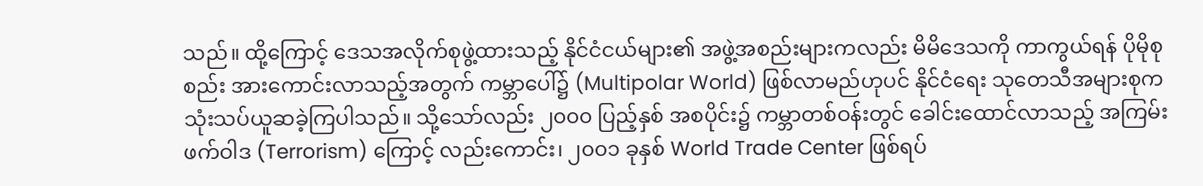သည်။ ထို့ကြောင့် ဒေသအလိုက်စုဖွဲ့ထားသည့် နိုင်ငံငယ်များ၏ အဖွဲ့အစည်းများကလည်း မိမိဒေသကို ကာကွယ်ရန် ပိုမိုစုစည်း အားကောင်းလာသည့်အတွက် ကမ္ဘာပေါ်၌ (Multipolar World) ဖြစ်လာမည်ဟုပင် နိုင်ငံရေး သုတေသီအများစုက သုံးသပ်ယူဆခဲ့ကြပါသည်။ သို့သော်လည်း ၂၀၀၀ ပြည့်နှစ် အစပိုင်း၌ ကမ္ဘာတစ်ဝန်းတွင် ခေါင်းထောင်လာသည့် အကြမ်းဖက်ဝါဒ (Terrorism) ကြောင့် လည်းကောင်း၊ ၂၀၀၁ ခုနှစ် World Trade Center ဖြစ်ရပ်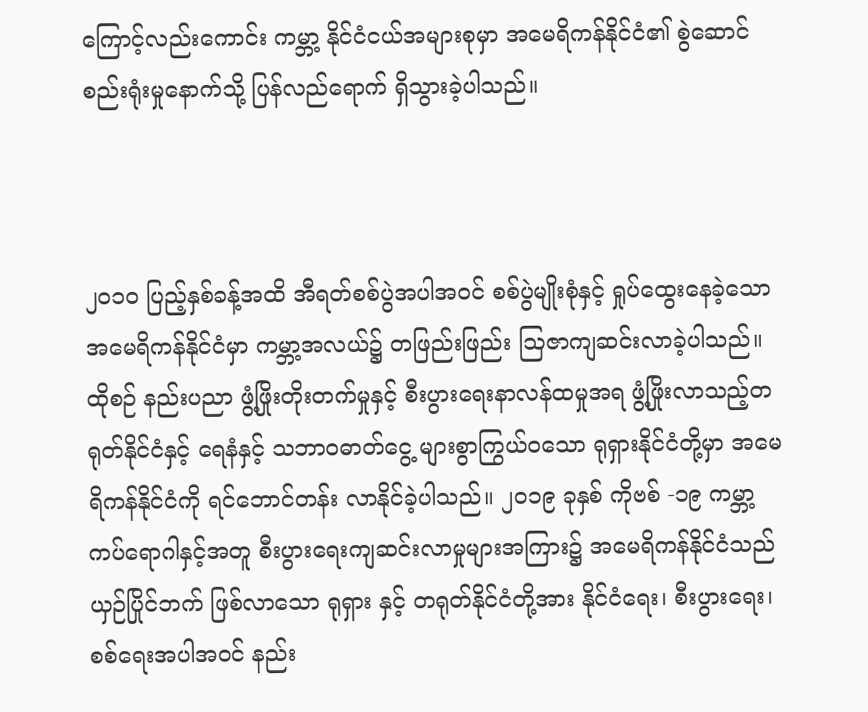ကြောင့်လည်းကောင်း ကမ္ဘာ့ နိုင်ငံငယ်အများစုမှာ အမေရိကန်နိုင်ငံ၏ စွဲဆောင်စည်းရုံးမှုနောက်သို့ ပြန်လည်ရောက် ရှိသွားခဲ့ပါသည်။



၂၀၁၀ ပြည့်နှစ်ခန့်အထိ အီရတ်စစ်ပွဲအပါအဝင် စစ်ပွဲမျိုးစုံနှင့် ရှုပ်ထွေးနေခဲ့သော အမေရိကန်နိုင်ငံမှာ ကမ္ဘာ့အလယ်၌ တဖြည်းဖြည်း ဩဇာကျဆင်းလာခဲ့ပါသည်။ ထိုစဉ် နည်းပညာ ဖွံ့ဖြိုးတိုးတက်မှုနှင့် စီးပွားရေးနာလန်ထမှုအရ ဖွံ့ဖြိုးလာသည့်တရုတ်နိုင်ငံနှင့် ရေနံနှင့် သဘာဝဓာတ်ငွေ့ များစွာကြွယ်ဝသော ရုရှားနိုင်ငံတို့မှာ အမေရိကန်နိုင်ငံကို ရင်ဘောင်တန်း လာနိုင်ခဲ့ပါသည်။ ၂၀၁၉ ခုနှစ် ကိုဗစ် -၁၉ ကမ္ဘာ့ ကပ်ရောဂါနှင့်အတူ စီးပွားရေးကျဆင်းလာမှုများအကြား၌ အမေရိကန်နိုင်ငံသည် ယှဉ်ပြိုင်ဘက် ဖြစ်လာသော ရုရှား နှင့် တရုတ်နိုင်ငံတို့အား နိုင်ငံရေး၊ စီးပွားရေး၊ စစ်ရေးအပါအဝင် နည်း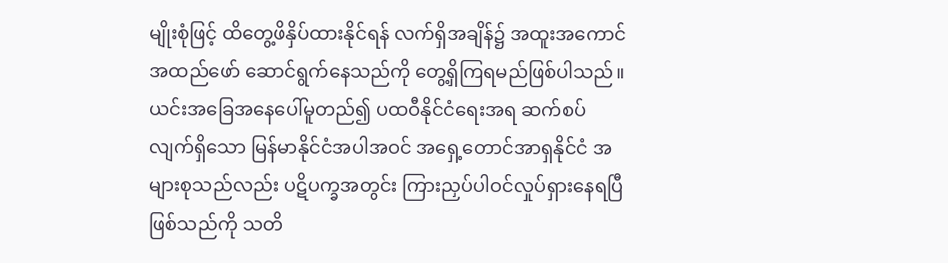မျိုးစုံဖြင့် ထိတွေ့ဖိနှိပ်ထားနိုင်ရန် လက်ရှိအချိန်၌ အထူးအကောင်အထည်ဖော် ဆောင်ရွက်နေသည်ကို တွေ့ရှိကြရမည်ဖြစ်ပါသည်။ ယင်းအခြေအနေပေါ်မူတည်၍ ပထဝီနိုင်ငံရေးအရ ဆက်စပ်လျက်ရှိသော မြန်မာနိုင်ငံအပါအဝင် အရှေ့တောင်အာရှနိုင်ငံ အများစုသည်လည်း ပဋိပက္ခအတွင်း ကြားညှပ်ပါဝင်လှုပ်ရှားနေရပြီဖြစ်သည်ကို သတိ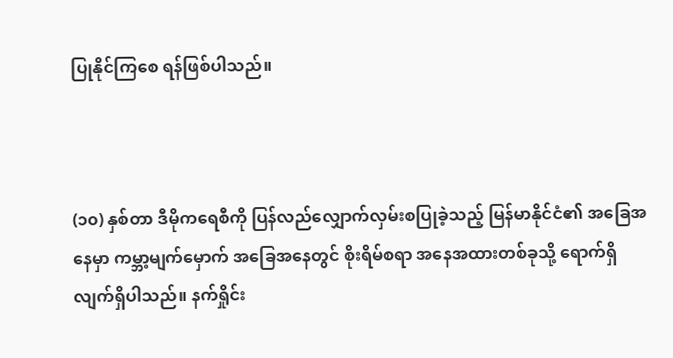ပြုနိုင်ကြစေ ရန်ဖြစ်ပါသည်။



(၁၀) နှစ်တာ ဒီမိုကရေစီကို ပြန်လည်လျှောက်လှမ်းစပြုခဲ့သည့် မြန်မာနိုင်ငံ၏ အခြေအနေမှာ ကမ္ဘာ့မျက်မှောက် အခြေအနေတွင် စိုးရိမ်စရာ အနေအထားတစ်ခုသို့ ရောက်ရှိလျက်ရှိပါသည်။ နက်ရှိုင်း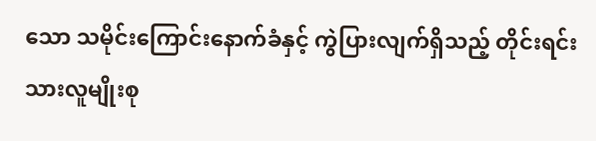သော သမိုင်းကြောင်းနောက်ခံနှင့် ကွဲပြားလျက်ရှိသည့် တိုင်းရင်းသားလူမျိုးစု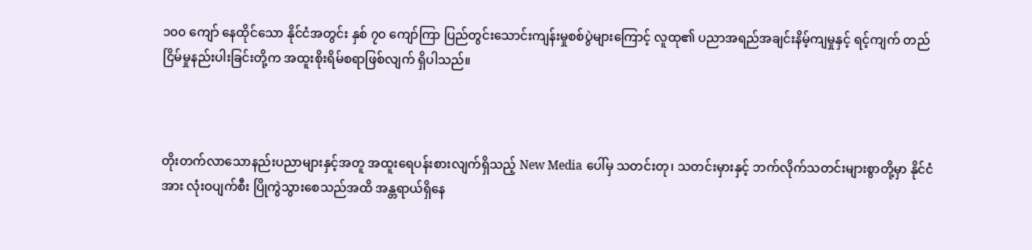၁၀၀ ကျော် နေထိုင်သော နိုင်ငံအတွင်း နှစ် ၇၀ ကျော်ကြာ ပြည်တွင်းသောင်းကျန်းမှုစစ်ပွဲများကြောင့် လူထု၏ ပညာအရည်အချင်းနိမ့်ကျမှုနှင့် ရင့်ကျက် တည်ငြိမ်မှုနည်းပါးခြင်းတို့က အထူးစိုးရိမ်စရာဖြစ်လျက် ရှိပါသည်။



တိုးတက်လာသောနည်းပညာများနှင့်အတူ အထူးရေပန်းစားလျက်ရှိသည့် New Media ပေါ်မှ သတင်းတု၊ သတင်းမှားနှင့် ဘက်လိုက်သတင်းများစွာတို့မှာ နိုင်ငံအား လုံးဝပျက်စီး ပြိုကွဲသွားစေသည်အထိ အန္တရာယ်ရှိနေ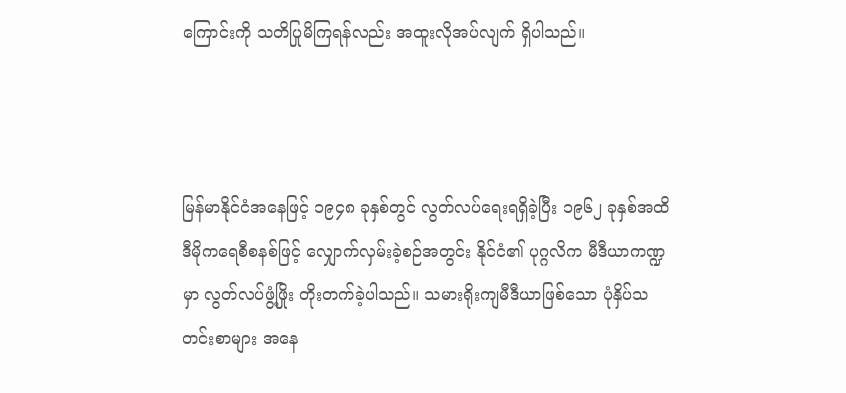ကြောင်းကို သတိပြုမိကြရန်လည်း အထူးလိုအပ်လျက် ရှိပါသည်။



မြန်မာနိုင်ငံအနေဖြင့် ၁၉၄၈ ခုနှစ်တွင် လွတ်လပ်ရေးရရှိခဲ့ပြီး ၁၉၆၂ ခုနှစ်အထိ ဒီမိုကရေစီစနစ်ဖြင့် လျှောက်လှမ်းခဲ့စဉ်အတွင်း နိုင်ငံ၏ ပုဂ္ဂလိက မီဒီယာကဏ္ဍမှာ လွတ်လပ်ဖွံ့ဖြိုး တိုးတက်ခဲ့ပါသည်။ သမားရိုးကျမီဒီယာဖြစ်သော ပုံနှိပ်သတင်းစာများ အနေ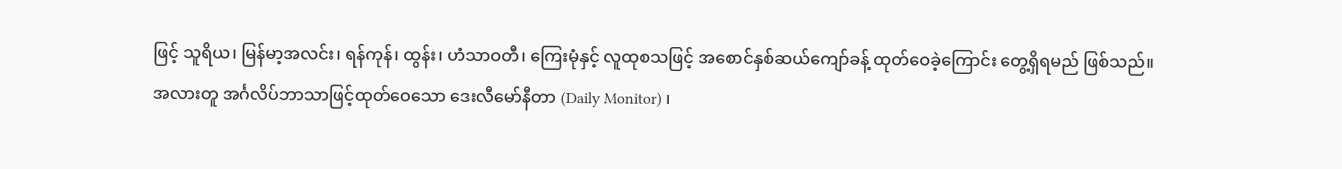ဖြင့် သူရိယ၊ မြန်မာ့အလင်း၊ ရန်ကုန်၊ ထွန်း၊ ဟံသာဝတီ၊ ကြေးမုံနှင့် လူထုစသဖြင့် အစောင်နှစ်ဆယ်ကျော်ခန့် ထုတ်ဝေခဲ့ကြောင်း တွေ့ရှိရမည် ဖြစ်သည်။ အလားတူ အင်္ဂလိပ်ဘာသာဖြင့်ထုတ်ဝေသော ဒေးလီမော်နီတာ (Daily Monitor) ၊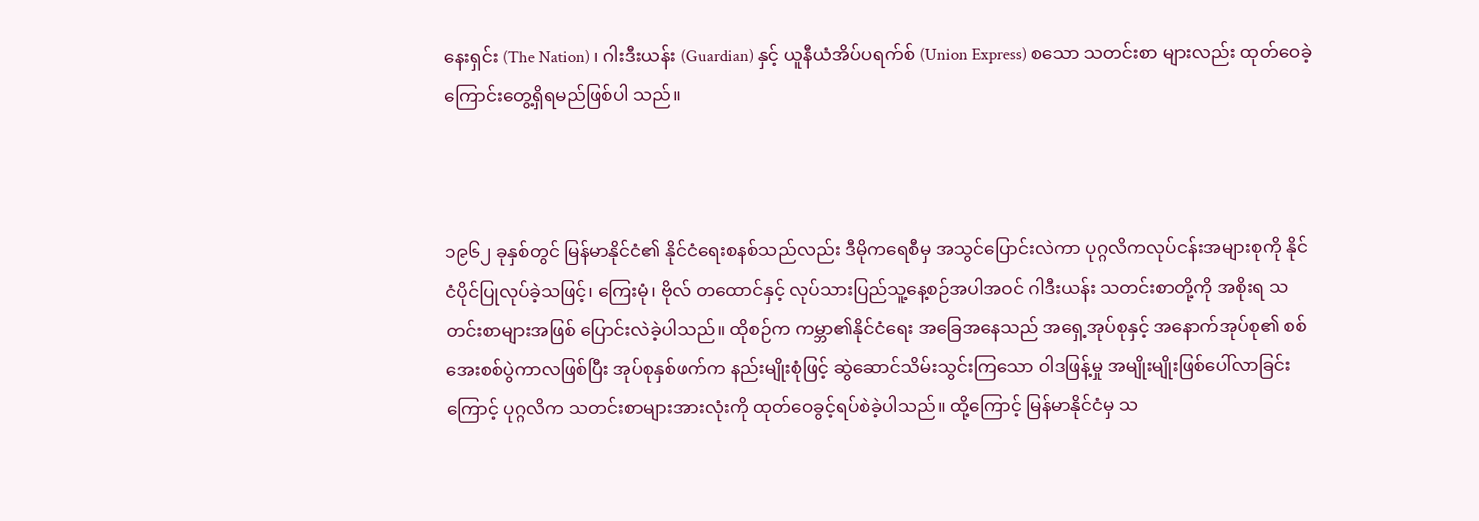နေးရှင်း (The Nation) ၊ ဂါးဒီးယန်း (Guardian) နှင့် ယူနီယံအိပ်ပရက်စ် (Union Express) စသော သတင်းစာ များလည်း ထုတ်ဝေခဲ့ကြောင်းတွေ့ရှိရမည်ဖြစ်ပါ သည်။



၁၉၆၂ ခုနှစ်တွင် မြန်မာနိုင်ငံ၏ နိုင်ငံရေးစနစ်သည်လည်း ဒီမိုကရေစီမှ အသွင်ပြောင်းလဲကာ ပုဂ္ဂလိကလုပ်ငန်းအများစုကို နိုင်ငံပိုင်ပြုလုပ်ခဲ့သဖြင့်၊ ကြေးမုံ၊ ဗိုလ် တထောင်နှင့် လုပ်သားပြည်သူ့နေ့စဉ်အပါအဝင် ဂါဒီးယန်း သတင်းစာတို့ကို အစိုးရ သတင်းစာများအဖြစ် ပြောင်းလဲခဲ့ပါသည်။ ထိုစဉ်က ကမ္ဘာ၏နိုင်ငံရေး အခြေအနေသည် အရှေ့အုပ်စုနှင့် အနောက်အုပ်စု၏ စစ်အေးစစ်ပွဲကာလဖြစ်ပြီး အုပ်စုနှစ်ဖက်က နည်းမျိုးစုံဖြင့် ဆွဲဆောင်သိမ်းသွင်းကြသော ဝါဒဖြန့်မှု အမျိုးမျိုးဖြစ်ပေါ်လာခြင်းကြောင့် ပုဂ္ဂလိက သတင်းစာများအားလုံးကို ထုတ်ဝေခွင့်ရပ်စဲခဲ့ပါသည်။ ထို့ကြောင့် မြန်မာနိုင်ငံမှ သ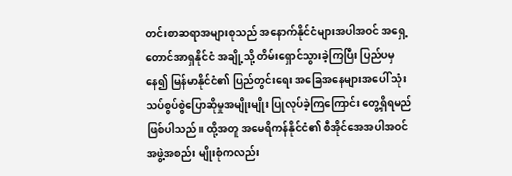တင်းစာဆရာအများစုသည် အနောက်နိုင်ငံများအပါအဝင် အရှေ့တောင်အာရှနိုင်ငံ အချို့သို့ တိမ်းရှောင်သွားခဲ့ကြပြီး ပြည်ပမှနေ၍ မြန်မာနိုင်ငံ၏ ပြည်တွင်းရေး အခြေအနေများအပေါ် သုံးသပ်စွပ်စွဲပြောဆိုမှုအမျိုးမျိုး ပြုလုပ်ခဲ့ကြကြောင်း တွေ့ရှိရမည်ဖြစ်ပါသည်။ ထို့အတူ အမေရိကန်နိုင်ငံ၏ စီအိုင်အေအပါအဝင် အဖွဲ့အစည်း မျိုးစုံကလည်း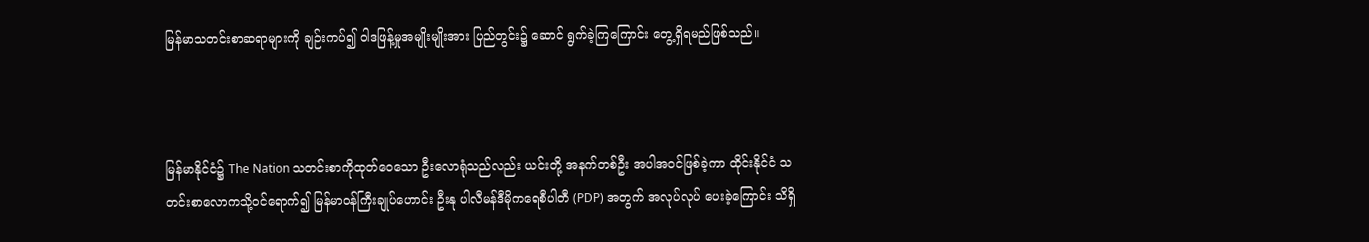မြန်မာသတင်းစာဆရာများကို ချဉ်းကပ်၍ ဝါဒဖြန့်မှုအမျိုးမျိုးအား ပြည်တွင်း၌ ဆောင် ရွက်ခဲ့ကြကြောင်း တွေ့ရှိရမည်ဖြစ်သည်။



မြန်မာနိုင်ငံ၌ The Nation သတင်းစာကိုထုတ်ဝေသော ဦးလောရုံသည်လည်း ယင်းတို့ အနက်တစ်ဦး အပါအဝင်ဖြစ်ခဲ့ကာ ထိုင်းနိုင်ငံ သတင်းစာလောကသို့ဝင်ရောက်၍ မြန်မာဝန်ကြီးချုပ်ဟောင်း ဦးနု ပါလီမန်ဒီမိုကရေစီပါတီ (PDP) အတွက် အလုပ်လုပ် ပေးခဲ့ကြောင်း သိရှိ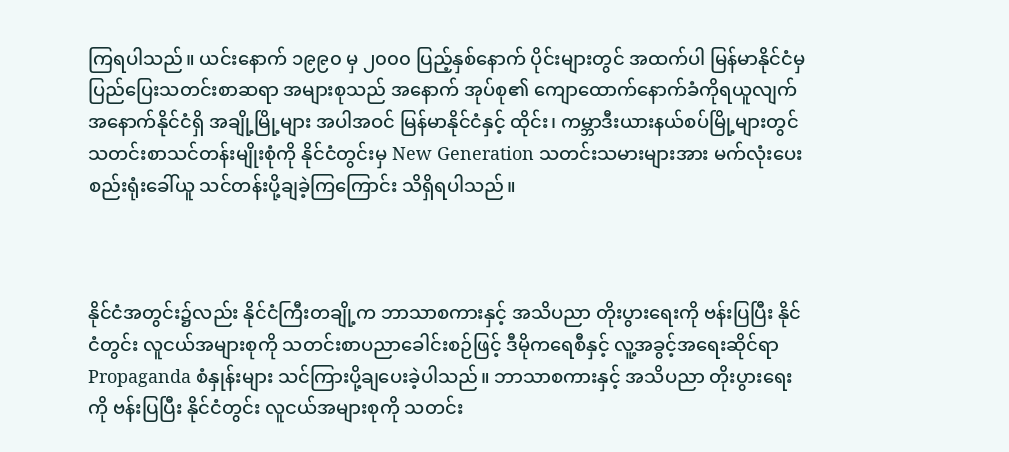ကြရပါသည်။ ယင်းနောက် ၁၉၉၀ မှ ၂၀၀၀ ပြည့်နှစ်နောက် ပိုင်းများတွင် အထက်ပါ မြန်မာနိုင်ငံမှ ပြည်ပြေးသတင်းစာဆရာ အများစုသည် အနောက် အုပ်စု၏ ကျောထောက်နောက်ခံကိုရယူလျက် အနောက်နိုင်ငံရှိ အချို့မြို့များ အပါအဝင် မြန်မာနိုင်ငံနှင့် ထိုင်း၊ ကမ္ဘာဒီးယားနယ်စပ်မြို့များတွင် သတင်းစာသင်တန်းမျိုးစုံကို နိုင်ငံတွင်းမှ New Generation သတင်းသမားများအား မက်လုံးပေး စည်းရုံးခေါ်ယူ သင်တန်းပို့ချခဲ့ကြကြောင်း သိရှိရပါသည်။



နိုင်ငံအတွင်း၌လည်း နိုင်ငံကြီးတချို့က ဘာသာစကားနှင့် အသိပညာ တိုးပွားရေးကို ဗန်းပြပြီး နိုင်ငံတွင်း လူငယ်အများစုကို သတင်းစာပညာခေါင်းစဉ်ဖြင့် ဒီမိုကရေစီနှင့် လူ့အခွင့်အရေးဆိုင်ရာ Propaganda စံနှုန်းများ သင်ကြားပို့ချပေးခဲ့ပါသည်။ ဘာသာစကားနှင့် အသိပညာ တိုးပွားရေးကို ဗန်းပြပြီး နိုင်ငံတွင်း လူငယ်အများစုကို သတင်း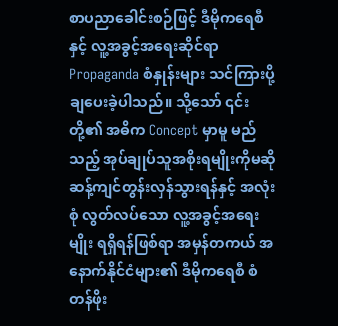စာပညာခေါင်းစဉ်ဖြင့် ဒီမိုကရေစီနှင့် လူ့အခွင့်အရေးဆိုင်ရာ Propaganda စံနှုန်းများ သင်ကြားပို့ချပေးခဲ့ပါသည်။ သို့သော် ၎င်းတို့၏ အဓိက Concept မှာမူ မည်သည့် အုပ်ချုပ်သူအစိုးရမျိုးကိုမဆို ဆန့်ကျင်တွန်းလှန်သွားရန်နှင့် အလုံးစုံ လွတ်လပ်သော လူ့အခွင့်အရေးမျိုး ရရှိရန်ဖြစ်ရာ အမှန်တကယ် အနောက်နိုင်ငံများ၏ ဒီမိုကရေစီ စံတန်ဖိုး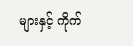များနှင့် ကိုက်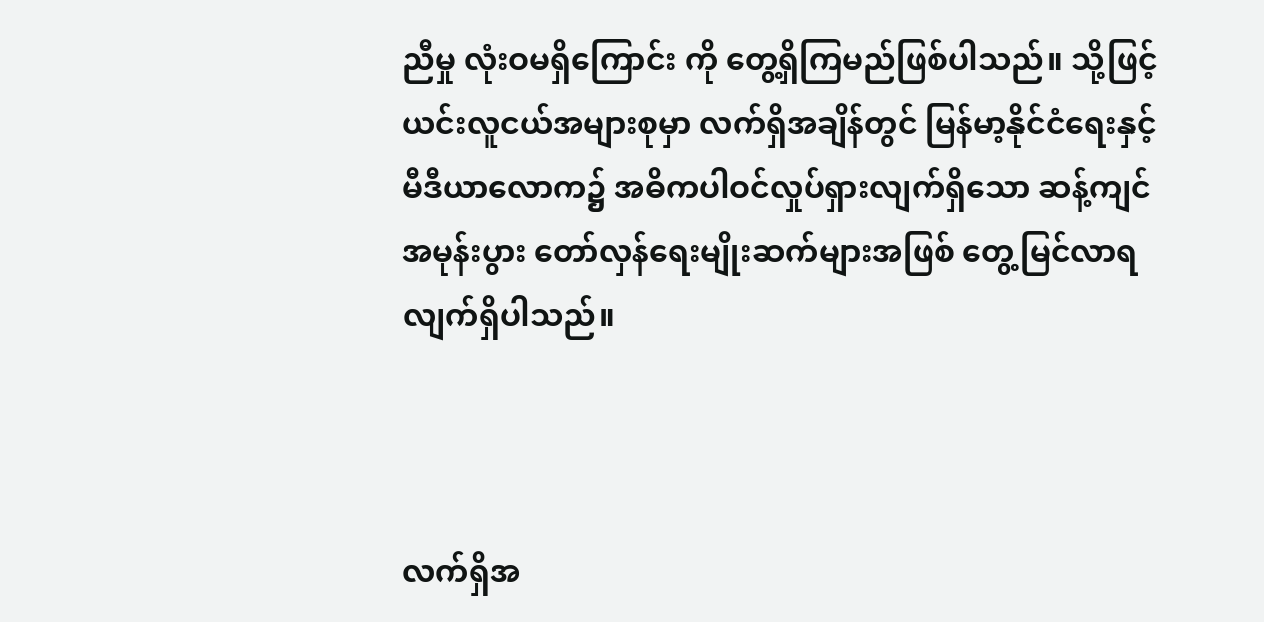ညီမှု လုံးဝမရှိကြောင်း ကို တွေ့ရှိကြမည်ဖြစ်ပါသည်။ သို့ဖြင့် ယင်းလူငယ်အများစုမှာ လက်ရှိအချိန်တွင် မြန်မာ့နိုင်ငံရေးနှင့် မီဒီယာလောက၌ အဓိကပါဝင်လှုပ်ရှားလျက်ရှိသော ဆန့်ကျင်အမုန်းပွား တော်လှန်ရေးမျိုးဆက်များအဖြစ် တွေ့မြင်လာရလျက်ရှိပါသည်။



လက်ရှိအ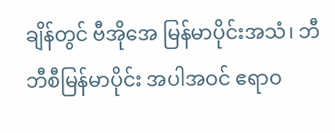ချိန်တွင် ဗီအိုအေ မြန်မာပိုင်းအသံ၊ ဘီဘီစီမြန်မာပိုင်း အပါအဝင် ဧရာဝ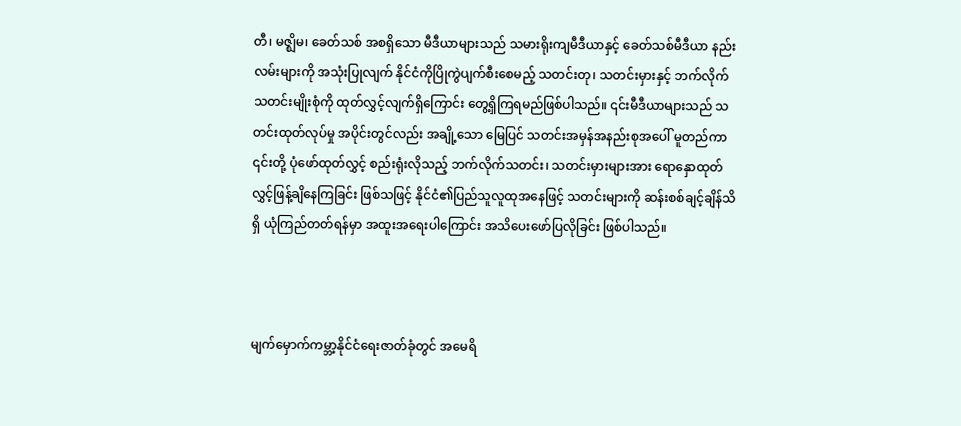တီ၊ မဇ္ဈိမ၊ ခေတ်သစ် အစရှိသော မီဒီယာများသည် သမားရိုးကျမီဒီယာနှင့် ခေတ်သစ်မီဒီယာ နည်းလမ်းများကို အသုံးပြုလျက် နိုင်ငံကိုပြိုကွဲပျက်စီးစေမည့် သတင်းတု၊ သတင်းမှားနှင့် ဘက်လိုက်သတင်းမျိုးစုံကို ထုတ်လွှင့်လျက်ရှိကြောင်း တွေ့ရှိကြရမည်ဖြစ်ပါသည်။ ၎င်းမီဒီယာများသည် သတင်းထုတ်လုပ်မှု အပိုင်းတွင်လည်း အချို့သော မြေပြင် သတင်းအမှန်အနည်းစုအပေါ် မူတည်ကာ ၎င်းတို့ ပုံဖော်ထုတ်လွှင့် စည်းရုံးလိုသည့် ဘက်လိုက်သတင်း၊ သတင်းမှားများအား ရောနှောထုတ်လွှင့်ဖြန့်ချိနေကြခြင်း ဖြစ်သဖြင့် နိုင်ငံ၏ပြည်သူလူထုအနေဖြင့် သတင်းများကို ဆန်းစစ်ချင့်ချိန်သိရှိ ယုံကြည်တတ်ရန်မှာ အထူးအရေးပါကြောင်း အသိပေးဖော်ပြလိုခြင်း ဖြစ်ပါသည်။



မျက်မှောက်ကမ္ဘာ့နိုင်ငံရေးဇာတ်ခုံတွင် အမေရိ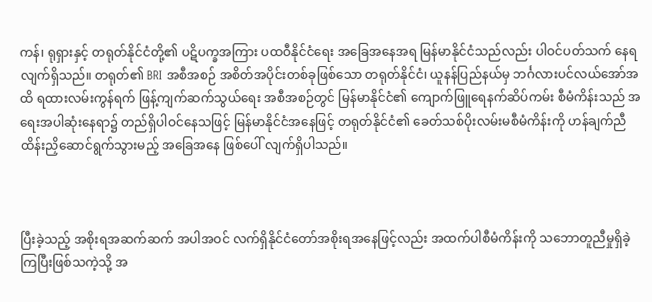ကန်၊ ရုရှားနှင့် တရုတ်နိုင်ငံတို့၏ ပဋိပက္ခအကြား ပထဝီနိုင်ငံရေး အခြေအနေအရ မြန်မာနိုင်ငံသည်လည်း ပါဝင်ပတ်သက် နေရလျက်ရှိသည်။ တရုတ်၏ BRI အစီအစဉ် အစိတ်အပိုင်းတစ်ခုဖြစ်သော တရုတ်နိုင်ငံ၊ ယူနန်ပြည်နယ်မှ ဘင်္ဂလားပင်လယ်အော်အထိ ရထားလမ်းကွန်ရက် ဖြန့်ကျက်ဆက်သွယ်ရေး အစီအစဉ်တွင် မြန်မာနိုင်ငံ၏ ကျောက်ဖြူရေနက်ဆိပ်ကမ်း စီမံကိန်းသည် အရေးအပါဆုံးနေရာ၌ တည်ရှိပါဝင်နေသဖြင့် မြန်မာနိုင်ငံအနေဖြင့် တရုတ်နိုင်ငံ၏ ခေတ်သစ်ပိုးလမ်းမစီမံကိန်းကို ဟန်ချက်ညီထိန်းညှိဆောင်ရွက်သွားမည့် အခြေအနေ ဖြစ်ပေါ် လျက်ရှိပါသည်။



ပြီးခဲ့သည့် အစိုးရအဆက်ဆက် အပါအဝင် လက်ရှိနိုင်ငံတော်အစိုးရအနေဖြင့်လည်း အထက်ပါစီမံကိန်းကို သဘောတူညီမှုရှိခဲ့ကြပြီးဖြစ်သကဲ့သို့ အ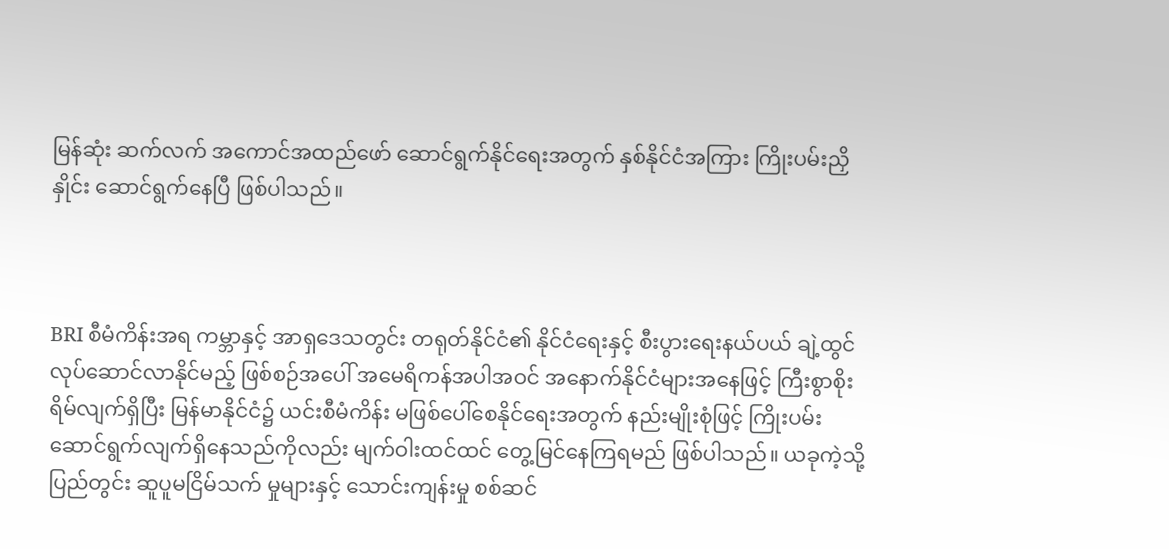မြန်ဆုံး ဆက်လက် အကောင်အထည်ဖော် ဆောင်ရွက်နိုင်ရေးအတွက် နှစ်နိုင်ငံအကြား ကြိုးပမ်းညှိနှိုင်း ဆောင်ရွက်နေပြီ ဖြစ်ပါသည်။



BRI စီမံကိန်းအရ ကမ္ဘာနှင့် အာရှဒေသတွင်း တရုတ်နိုင်ငံ၏ နိုင်ငံရေးနှင့် စီးပွားရေးနယ်ပယ် ချဲ့ထွင်လုပ်ဆောင်လာနိုင်မည့် ဖြစ်စဉ်အပေါ် အမေရိကန်အပါအဝင် အနောက်နိုင်ငံများအနေဖြင့် ကြီးစွာစိုးရိမ်လျက်ရှိပြီး မြန်မာနိုင်ငံ၌ ယင်းစီမံကိန်း မဖြစ်ပေါ်စေနိုင်ရေးအတွက် နည်းမျိုးစုံဖြင့် ကြိုးပမ်းဆောင်ရွက်လျက်ရှိနေသည်ကိုလည်း မျက်ဝါးထင်ထင် တွေ့မြင်နေကြရမည် ဖြစ်ပါသည်။ ယခုကဲ့သို့ ပြည်တွင်း ဆူပူမငြိမ်သက် မှုများနှင့် သောင်းကျန်းမှု စစ်ဆင်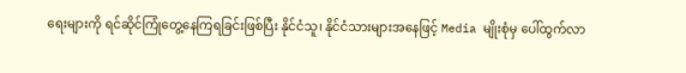ရေးများကို ရင်ဆိုင်ကြုံတွေ့နေကြရခြင်းဖြစ်ပြီး နိုင်ငံသူ၊ နိုင်ငံသားများအနေဖြင့် Media မျိုးစုံမှ ပေါ်ထွက်လာ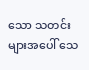သော သတင်းများအပေါ် သေ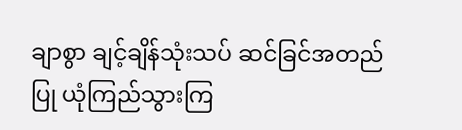ချာစွာ ချင့်ချိန်သုံးသပ် ဆင်ခြင်အတည်ပြု ယုံကြည်သွားကြ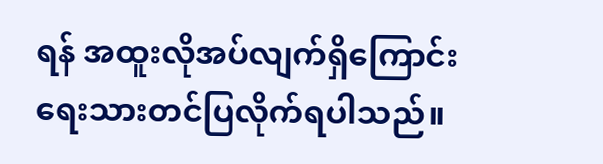ရန် အထူးလိုအပ်လျက်ရှိကြောင်း ရေးသားတင်ပြလိုက်ရပါသည်။